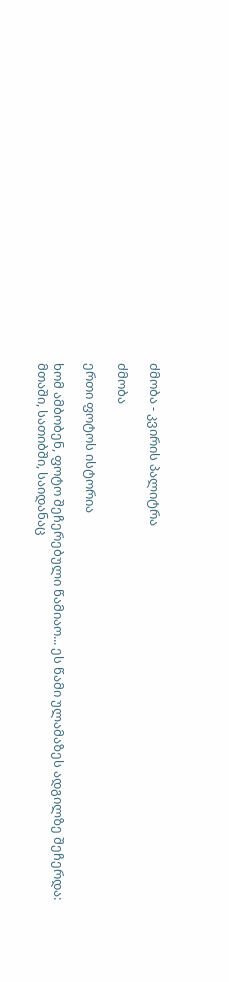ძმობა - კვირის პალიტრა

ძმობა

ერთი ფოტოს ისტორია

ხომ ამბობენ, ფოტო შეჩერებული წამიაო... ეს წამი ულამაზეს ადგილზე შეჩერდა: მთაში, სათიბში, საიდანაც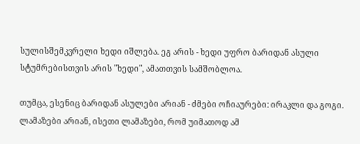სულისშემკვრელი ხედი იშლება. ეგ არის - ხედი უფრო ბარიდან ასული სტუმრებისთვის არის "ხედი", ამათთვის სამშობლოა.

თუმცა, ესენიც ბარიდან ასულები არიან - ძმები ოჩიაურები: ირაკლი და გოგი. ლამაზები არიან, ისეთი ლამაზები, რომ უიმათოდ ამ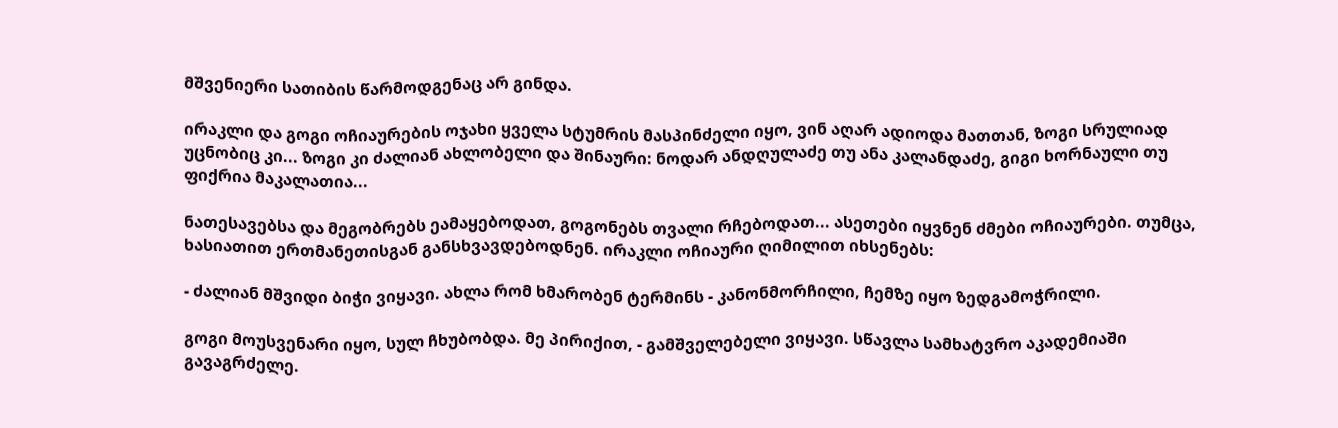მშვენიერი სათიბის წარმოდგენაც არ გინდა.

ირაკლი და გოგი ოჩიაურების ოჯახი ყველა სტუმრის მასპინძელი იყო, ვინ აღარ ადიოდა მათთან, ზოგი სრულიად უცნობიც კი... ზოგი კი ძალიან ახლობელი და შინაური: ნოდარ ანდღულაძე თუ ანა კალანდაძე, გიგი ხორნაული თუ ფიქრია მაკალათია...

ნათესავებსა და მეგობრებს ეამაყებოდათ, გოგონებს თვალი რჩებოდათ... ასეთები იყვნენ ძმები ოჩიაურები. თუმცა, ხასიათით ერთმანეთისგან განსხვავდებოდნენ. ირაკლი ოჩიაური ღიმილით იხსენებს:

- ძალიან მშვიდი ბიჭი ვიყავი. ახლა რომ ხმარობენ ტერმინს - კანონმორჩილი, ჩემზე იყო ზედგამოჭრილი.

გოგი მოუსვენარი იყო, სულ ჩხუბობდა. მე პირიქით, - გამშველებელი ვიყავი. სწავლა სამხატვრო აკადემიაში გავაგრძელე.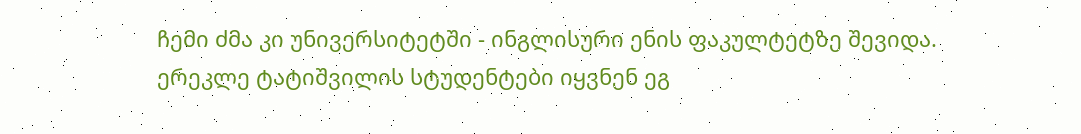ჩემი ძმა კი უნივერსიტეტში - ინგლისური ენის ფაკულტეტზე შევიდა. ერეკლე ტატიშვილის სტუდენტები იყვნენ ეგ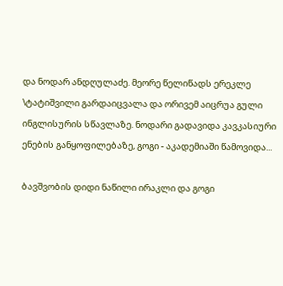და ნოდარ ანდღულაძე. მეორე წელიწადს ერეკლე \ტატიშვილი გარდაიცვალა და ორივემ აიცრუა გული ინგლისურის სწავლაზე. ნოდარი გადავიდა კავკასიური ენების განყოფილებაზე, გოგი - აკადემიაში წამოვიდა...

ბავშვობის დიდი ნაწილი ირაკლი და გოგი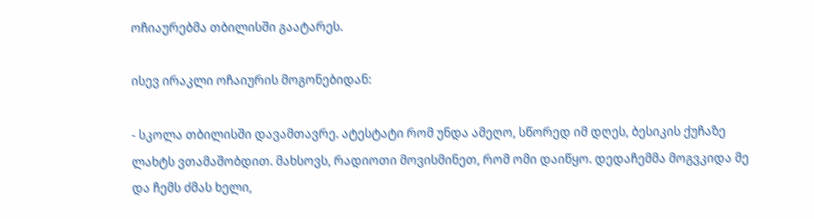ოჩიაურებმა თბილისში გაატარეს.

ისევ ირაკლი ოჩაიურის მოგონებიდან:

- სკოლა თბილისში დავამთავრე. ატესტატი რომ უნდა ამეღო, სწორედ იმ დღეს, ბესიკის ქუჩაზე ლახტს ვთამაშობდით. მახსოვს, რადიოთი მოვისმინეთ, რომ ომი დაიწყო. დედაჩემმა მოგვკიდა მე და ჩემს ძმას ხელი,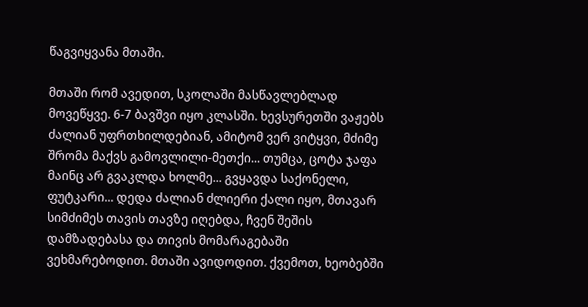წაგვიყვანა მთაში.

მთაში რომ ავედით, სკოლაში მასწავლებლად მოვეწყვე. 6-7 ბავშვი იყო კლასში. ხევსურეთში ვაჟებს ძალიან უფრთხილდებიან, ამიტომ ვერ ვიტყვი, მძიმე შრომა მაქვს გამოვლილი-მეთქი... თუმცა, ცოტა ჯაფა მაინც არ გვაკლდა ხოლმე... გვყავდა საქონელი, ფუტკარი... დედა ძალიან ძლიერი ქალი იყო, მთავარ სიმძიმეს თავის თავზე იღებდა, ჩვენ შეშის დამზადებასა და თივის მომარაგებაში ვეხმარებოდით. მთაში ავიდოდით. ქვემოთ, ხეობებში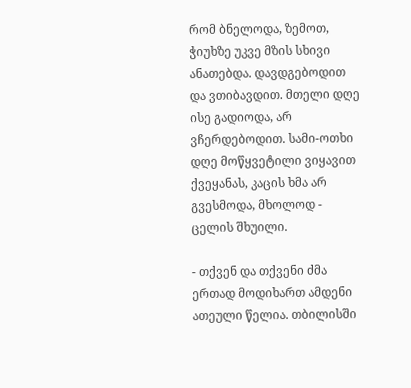რომ ბნელოდა, ზემოთ, ჭიუხზე უკვე მზის სხივი ანათებდა. დავდგებოდით და ვთიბავდით. მთელი დღე ისე გადიოდა, არ ვჩერდებოდით. სამი-ოთხი დღე მოწყვეტილი ვიყავით ქვეყანას, კაცის ხმა არ გვესმოდა, მხოლოდ - ცელის შხუილი.

- თქვენ და თქვენი ძმა ერთად მოდიხართ ამდენი ათეული წელია. თბილისში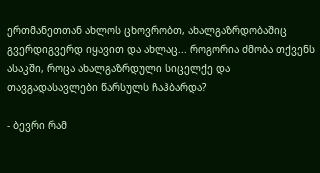ერთმანეთთან ახლოს ცხოვრობთ, ახალგაზრდობაშიც გვერდიგვერდ იყავით და ახლაც... როგორია ძმობა თქვენს ასაკში, როცა ახალგაზრდული სიცელქე და თავგადასავლები წარსულს ჩაჰბარდა?

- ბევრი რამ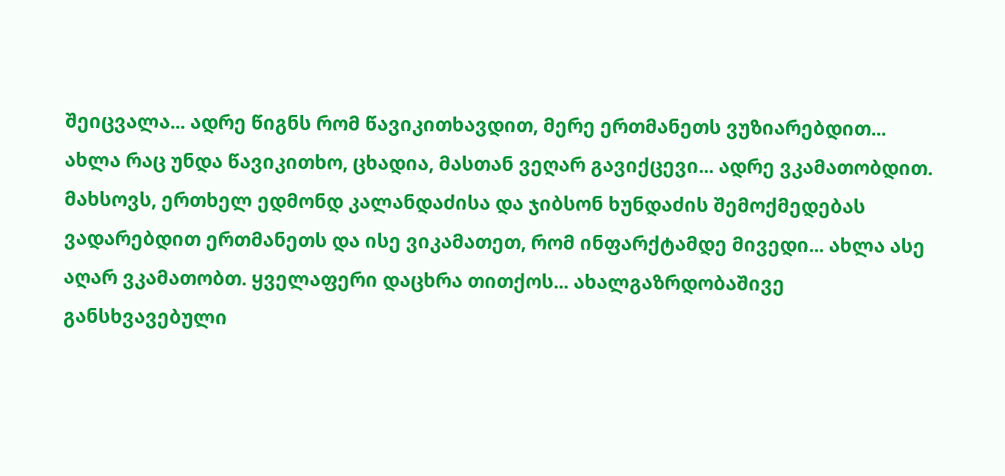შეიცვალა... ადრე წიგნს რომ წავიკითხავდით, მერე ერთმანეთს ვუზიარებდით... ახლა რაც უნდა წავიკითხო, ცხადია, მასთან ვეღარ გავიქცევი... ადრე ვკამათობდით. მახსოვს, ერთხელ ედმონდ კალანდაძისა და ჯიბსონ ხუნდაძის შემოქმედებას ვადარებდით ერთმანეთს და ისე ვიკამათეთ, რომ ინფარქტამდე მივედი... ახლა ასე აღარ ვკამათობთ. ყველაფერი დაცხრა თითქოს... ახალგაზრდობაშივე განსხვავებული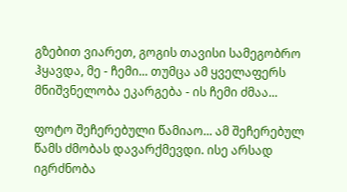გზებით ვიარეთ, გოგის თავისი სამეგობრო ჰყავდა, მე - ჩემი... თუმცა ამ ყველაფერს მნიშვნელობა ეკარგება - ის ჩემი ძმაა...

ფოტო შეჩერებული წამიაო... ამ შეჩერებულ წამს ძმობას დავარქმევდი. ისე არსად იგრძნობა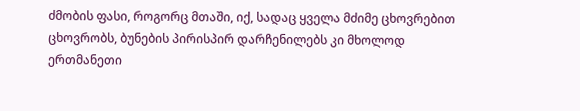ძმობის ფასი, როგორც მთაში, იქ, სადაც ყველა მძიმე ცხოვრებით ცხოვრობს, ბუნების პირისპირ დარჩენილებს კი მხოლოდ ერთმანეთი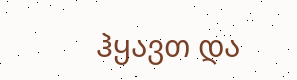ჰყავთ და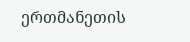ერთმანეთის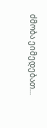ძმობა ეიმედებათ...